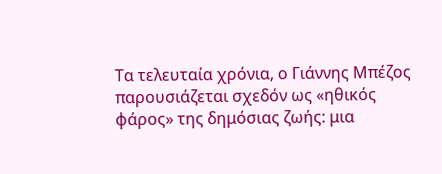Τα τελευταία χρόνια, ο Γιάννης Μπέζος παρουσιάζεται σχεδόν ως «ηθικός φάρος» της δημόσιας ζωής: μια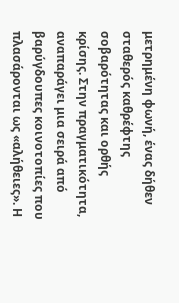μετρημένη φωνή, ένας δήθεν σταθερός καθρέφτης σοβαρότητας και ορθής κρίσης. Στην πραγματικότητα, αναπαράγει μια σειρά από βαρύγδουπες κοινοτοπίες που πλασάρονται ως «αλήθειες». Η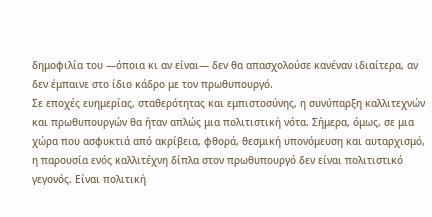δημοφιλία του —όποια κι αν είναι— δεν θα απασχολούσε κανέναν ιδιαίτερα, αν δεν έμπαινε στο ίδιο κάδρο με τον πρωθυπουργό.
Σε εποχές ευημερίας, σταθερότητας και εμπιστοσύνης, η συνύπαρξη καλλιτεχνών και πρωθυπουργών θα ήταν απλώς μια πολιτιστική νότα. Σήμερα, όμως, σε μια χώρα που ασφυκτιά από ακρίβεια, φθορά, θεσμική υπονόμευση και αυταρχισμό, η παρουσία ενός καλλιτέχνη δίπλα στον πρωθυπουργό δεν είναι πολιτιστικό γεγονός. Είναι πολιτική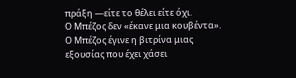πράξη —είτε το θέλει είτε όχι.
Ο Μπέζος δεν «έκανε μια κουβέντα».
Ο Μπέζος έγινε η βιτρίνα μιας εξουσίας που έχει χάσει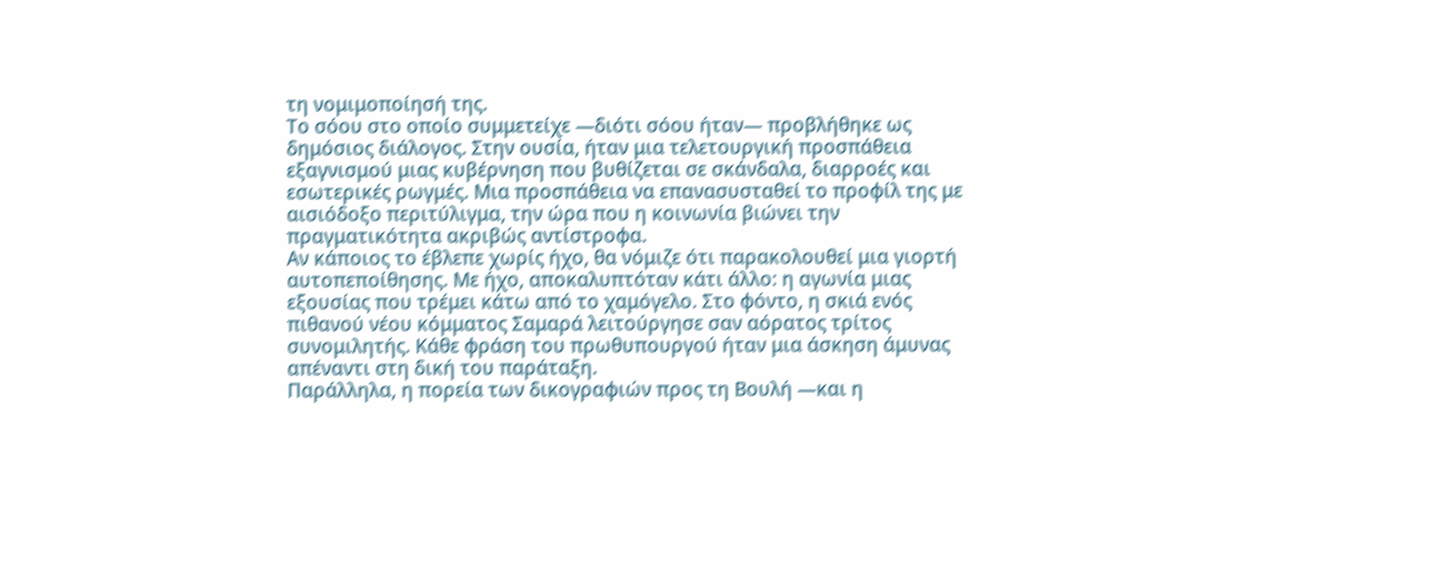τη νομιμοποίησή της.
Το σόου στο οποίο συμμετείχε —διότι σόου ήταν— προβλήθηκε ως δημόσιος διάλογος. Στην ουσία, ήταν μια τελετουργική προσπάθεια εξαγνισμού μιας κυβέρνηση που βυθίζεται σε σκάνδαλα, διαρροές και εσωτερικές ρωγμές. Μια προσπάθεια να επανασυσταθεί το προφίλ της με αισιόδοξο περιτύλιγμα, την ώρα που η κοινωνία βιώνει την πραγματικότητα ακριβώς αντίστροφα.
Αν κάποιος το έβλεπε χωρίς ήχο, θα νόμιζε ότι παρακολουθεί μια γιορτή αυτοπεποίθησης. Με ήχο, αποκαλυπτόταν κάτι άλλο: η αγωνία μιας εξουσίας που τρέμει κάτω από το χαμόγελο. Στο φόντο, η σκιά ενός πιθανού νέου κόμματος Σαμαρά λειτούργησε σαν αόρατος τρίτος συνομιλητής. Κάθε φράση του πρωθυπουργού ήταν μια άσκηση άμυνας απέναντι στη δική του παράταξη.
Παράλληλα, η πορεία των δικογραφιών προς τη Βουλή —και η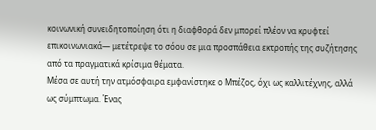κοινωνική συνειδητοποίηση ότι η διαφθορά δεν μπορεί πλέον να κρυφτεί επικοινωνιακά— μετέτρεψε το σόου σε μια προσπάθεια εκτροπής της συζήτησης από τα πραγματικά κρίσιμα θέματα.
Μέσα σε αυτή την ατμόσφαιρα εμφανίστηκε ο Μπέζος, όχι ως καλλιτέχνης, αλλά ως σύμπτωμα. Ένας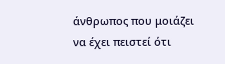άνθρωπος που μοιάζει να έχει πειστεί ότι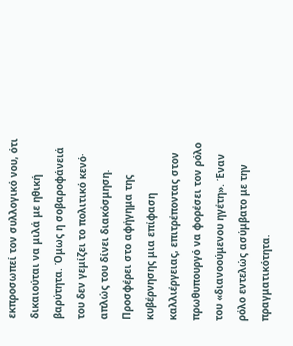εκπροσωπεί τον συλλογικό νου, ότι δικαιούται να μιλά με ηθική βαρύτητα. Όμως η σοβαροφάνειά του δεν γεμίζει το πολιτικό κενό· απλώς του δίνει διακόσμηση. Προσφέρει στο αφήγημα της κυβέρνησης μια επίφαση καλλιέργειας, επιτρέποντας στον πρωθυπουργό να φορέσει τον ρόλο του «διανοούμενου ηγέτη». Έναν ρόλο εντελώς ασύμβατο με την πραγματικότητα.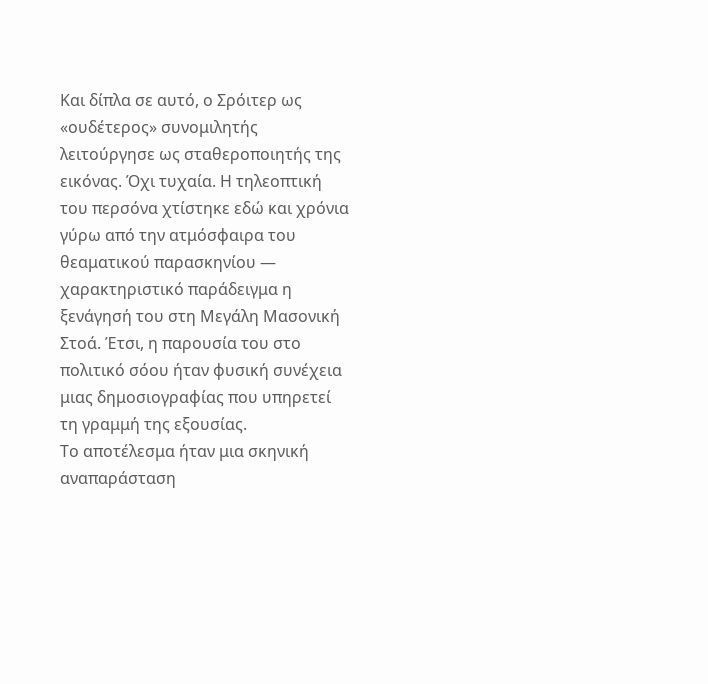Και δίπλα σε αυτό, ο Σρόιτερ ως «ουδέτερος» συνομιλητής λειτούργησε ως σταθεροποιητής της εικόνας. Όχι τυχαία. Η τηλεοπτική του περσόνα χτίστηκε εδώ και χρόνια γύρω από την ατμόσφαιρα του θεαματικού παρασκηνίου — χαρακτηριστικό παράδειγμα η ξενάγησή του στη Μεγάλη Μασονική Στοά. Έτσι, η παρουσία του στο πολιτικό σόου ήταν φυσική συνέχεια μιας δημοσιογραφίας που υπηρετεί τη γραμμή της εξουσίας.
Το αποτέλεσμα ήταν μια σκηνική αναπαράσταση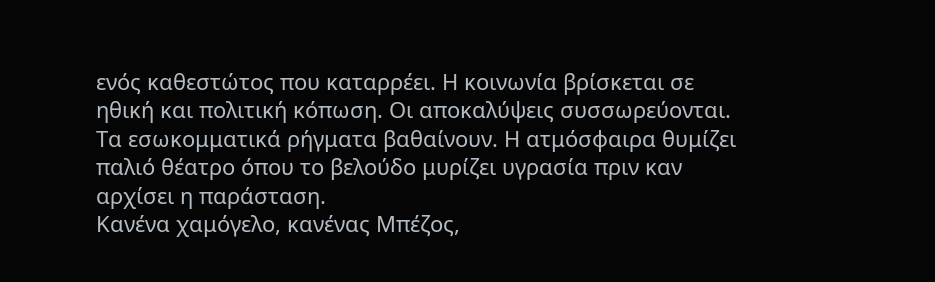ενός καθεστώτος που καταρρέει. Η κοινωνία βρίσκεται σε ηθική και πολιτική κόπωση. Οι αποκαλύψεις συσσωρεύονται. Τα εσωκομματικά ρήγματα βαθαίνουν. Η ατμόσφαιρα θυμίζει παλιό θέατρο όπου το βελούδο μυρίζει υγρασία πριν καν αρχίσει η παράσταση.
Κανένα χαμόγελο, κανένας Μπέζος,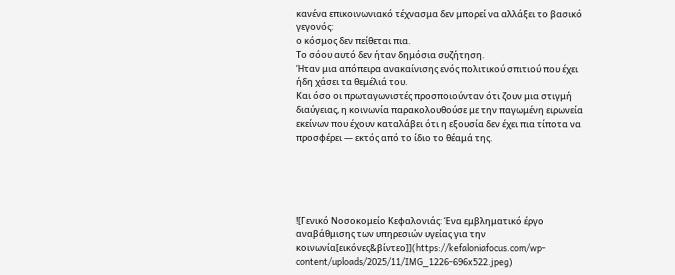κανένα επικοινωνιακό τέχνασμα δεν μπορεί να αλλάξει το βασικό γεγονός:
ο κόσμος δεν πείθεται πια.
Το σόου αυτό δεν ήταν δημόσια συζήτηση.
Ήταν μια απόπειρα ανακαίνισης ενός πολιτικού σπιτιού που έχει ήδη χάσει τα θεμέλιά του.
Και όσο οι πρωταγωνιστές προσποιούνταν ότι ζουν μια στιγμή διαύγειας, η κοινωνία παρακολουθούσε με την παγωμένη ειρωνεία εκείνων που έχουν καταλάβει ότι η εξουσία δεν έχει πια τίποτα να προσφέρει — εκτός από το ίδιο το θέαμά της.





![Γενικό Νοσοκομείο Κεφαλονιάς: Ένα εμβληματικό έργο αναβάθμισης των υπηρεσιών υγείας για την κοινωνία[εικόνες&βίντεο]](https://kefaloniafocus.com/wp-content/uploads/2025/11/IMG_1226-696x522.jpeg)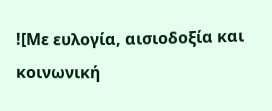![Με ευλογία, αισιοδοξία και κοινωνική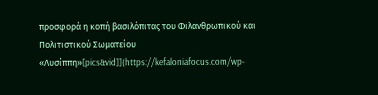προσφορά η κοπή βασιλόπιτας του Φιλανθρωπικού και Πολιτιστικού Σωματείου «Λυσίππη»[pics&vid]](https://kefaloniafocus.com/wp-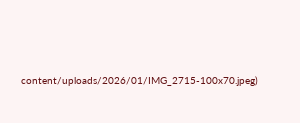content/uploads/2026/01/IMG_2715-100x70.jpeg)